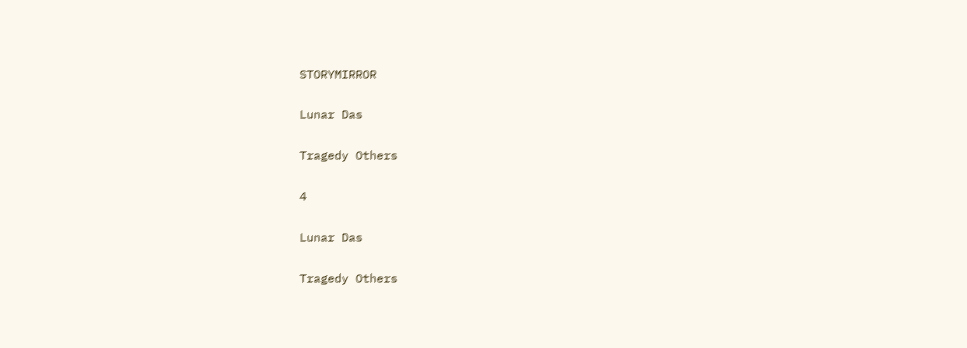STORYMIRROR

Lunar Das

Tragedy Others

4

Lunar Das

Tragedy Others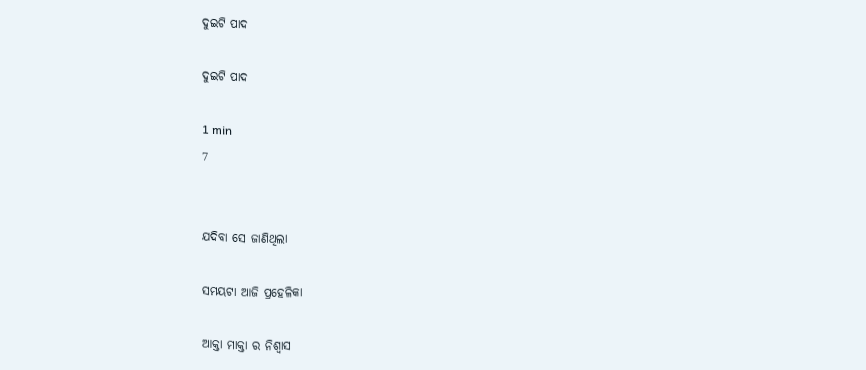ଦୁଇଟି ପାଦ

ଦୁଇଟି ପାଦ

1 min
7


ଯଦିବା ସେ ଜାଣିଥିଲା

ସମୟଟା ଆଜି ପ୍ରହେଳିକା

ଆକ୍ତା ମାକ୍ତା ର ନିଶ୍ୱାସ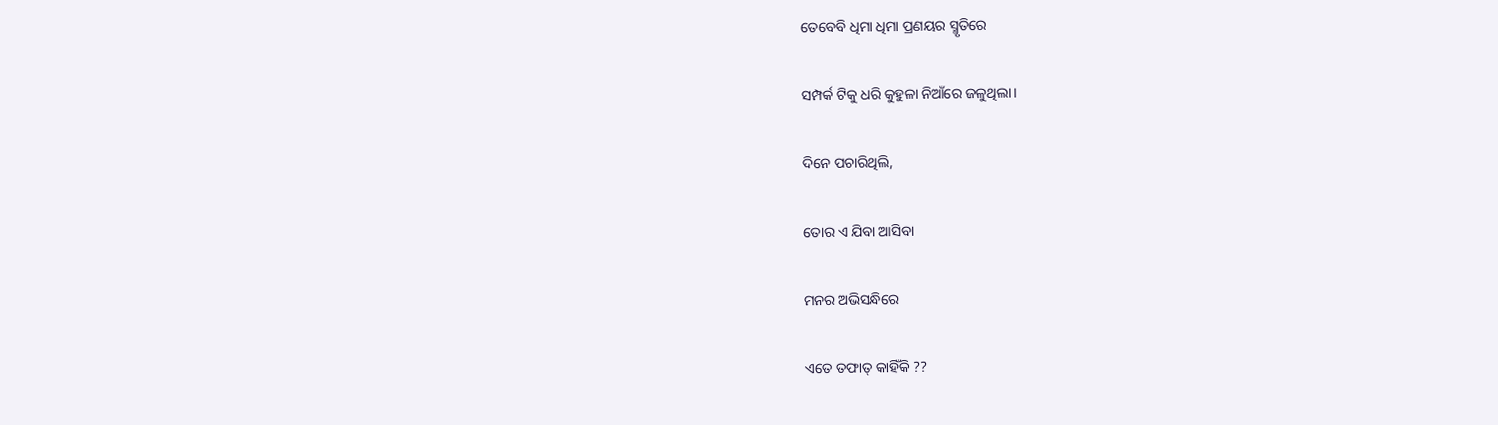ତେବେବି ଧିମା ଧିମା ପ୍ରଣୟର ସ୍ମୃତିରେ

ସମ୍ପର୍କ ଟିକୁ ଧରି କୁହୁଳା ନିଆଁରେ ଜଳୁଥିଲା।

ଦିନେ ପଚାରିଥିଲି,

ତୋର ଏ ଯିବା ଆସିବା

ମନର ଅଭିସନ୍ଧିରେ

ଏତେ ତଫାତ୍ କାହିଁକି ??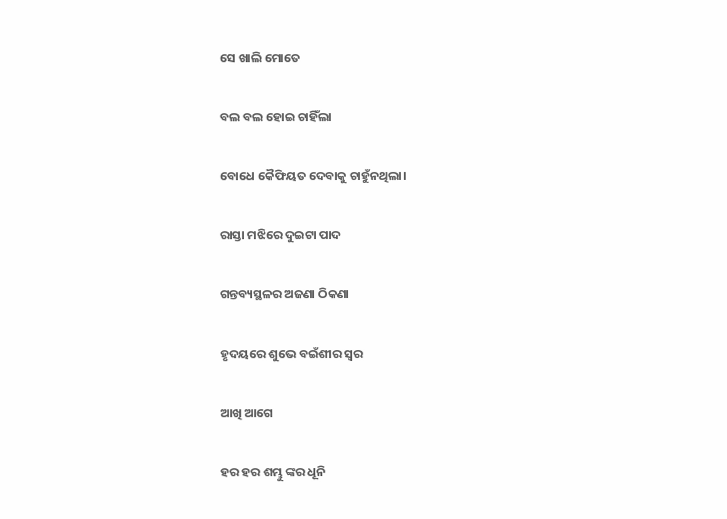ସେ ଖାଲି ମୋତେ

ବଲ ବଲ ହୋଇ ଚାହିଁଲା

ବୋଧେ କୈଫିୟତ ଦେବାକୁ ଚାହୁଁନଥିଲା।

ରାସ୍ତା ମଝିରେ ଦୁଇଟା ପାଦ

ଗନ୍ତବ୍ୟସ୍ଥଳର ଅଜଣା ଠିକଣା

ହୃଦୟରେ ଶୁଭେ ବଇଁଶୀର ସ୍ୱର

ଆଖି ଆଗେ

ହର ହର ଶମ୍ଭୁ ଙ୍କର ଧୂନି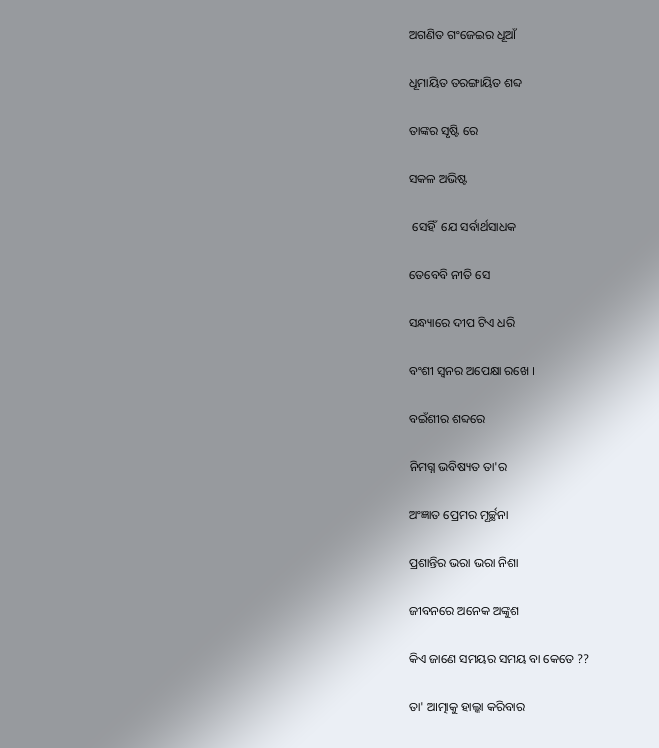ଅଗଣିତ ଗଂଜେଇର ଧୂଆଁ

ଧୂମାୟିତ ତରଙ୍ଗାୟିତ ଶବ୍ଦ

ତାଙ୍କର ସୃଷ୍ଟି ରେ

ସକଳ ଅଭିଷ୍ଟ

 ସେହିଁ  ଯେ ସର୍ବାର୍ଥସାଧକ

ତେବେବି ନୀତି ସେ

ସନ୍ଧ୍ୟାରେ ଦୀପ ଟିଏ ଧରି

ବଂଶୀ ସ୍ଵନର ଅପେକ୍ଷା ରଖେ ।

ବଇଁଶୀର ଶବ୍ଦରେ

ନିମଗ୍ନ ଭବିଷ୍ୟତ ତା'ର

ଅଂଜ୍ଞାତ ପ୍ରେମର ମୂର୍ଚ୍ଛନା

ପ୍ରଶାନ୍ତିର ଭରା ଭରା ନିଶା

ଜୀବନରେ ଅନେକ ଅଙ୍କୁଶ

କିଏ ଜାଣେ ସମୟର ସମୟ ବା କେତେ ??

ତା' ଆତ୍ମାକୁ ହାଲ୍କା କରିବାର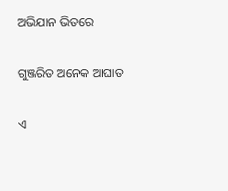ଅଭିଯାନ ଭିତରେ

ଗୁଞ୍ଜରିତ ଅନେକ ଆଘାତ

ଏ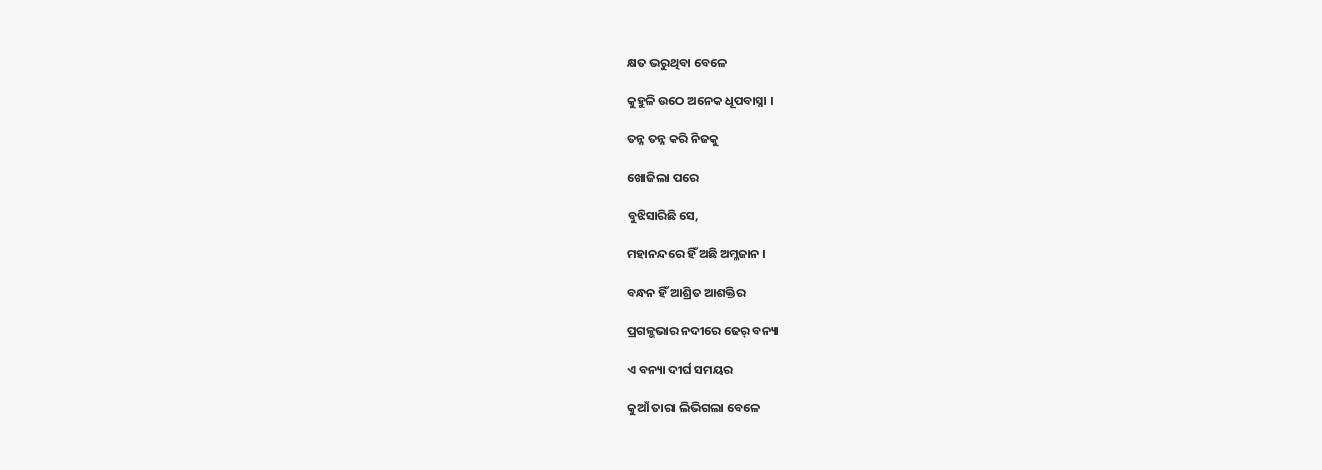କ୍ଷତ ଭରୁଥିବା ବେଳେ

କୁହୁଳି ଉଠେ ଅନେକ ଧୂପବାସ୍ନା ।

ତନ୍ନ ତନ୍ନ କରି ନିଜକୁ

ଖୋଜିଲା ପରେ

ବୁଝିସାରିଛି ସେ,

ମହାନନ୍ଦରେ ହିଁ ଅଛି ଅମ୍ଳଜାନ ।

ବନ୍ଧନ ହିଁ ଆଶ୍ରିତ ଆଶକ୍ତିର

ପ୍ରଗଳ୍ଭଭାର ନଦୀରେ ଢେର୍ ବନ୍ୟା

ଏ ବନ୍ୟା ଦୀର୍ଘ ସମୟର

କୁଆଁ ତାରା ଲିଭିଗଲା ବେଳେ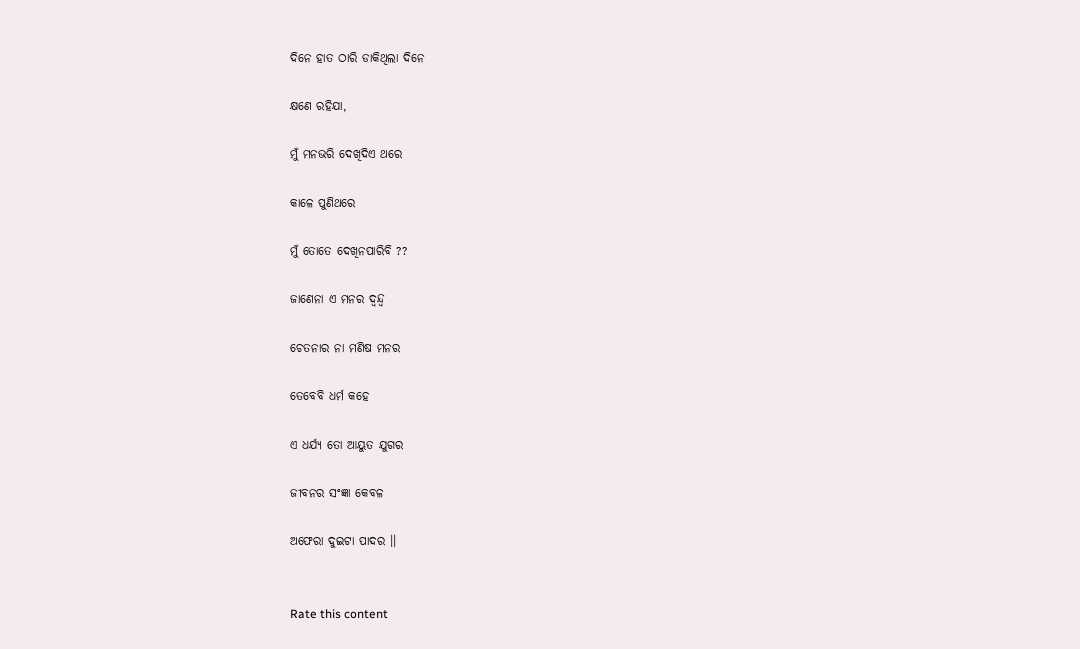ଦିନେ ହାତ ଠାରି ଡାକିଥିଲା ଦିନେ

କ୍ଷଣେ ରହିଯା,

ମୁଁ ମନଭରି ଦେଖିଦିଏ ଥରେ

କାଳେ ପୁଣିଥରେ

ମୁଁ ତୋତେ ଦେଖିନପାରିବି ??

ଜାଣେନା ଏ ମନର ଦ୍ବନ୍ଦ୍ୱ

ଚେତନାର ନା ମଣିଷ ମନର

ତେବେବି ଧର୍ମ କହେ

ଏ ଧର୍ଯ୍ୟ ତୋ ଆୟୁତ ଯୁଗର

ଜୀବନର ସଂଜ୍ଞା କେବଳ

ଅଫେରା ଦୁଇଟା ପାଦର ।।


Rate this content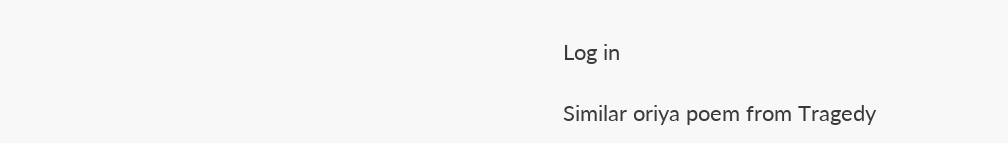Log in

Similar oriya poem from Tragedy